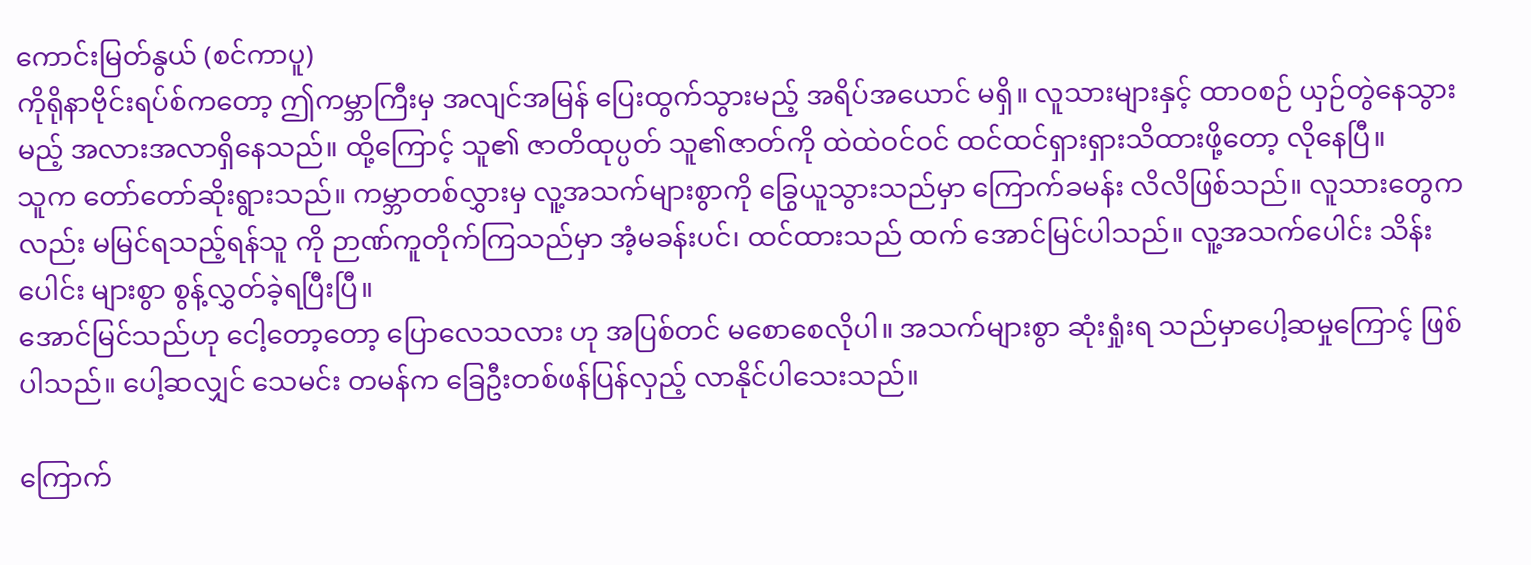ကောင်းမြတ်နွယ် (စင်ကာပူ)
ကိုရိုနာဗိုင်းရပ်စ်ကတော့ ဤကမ္ဘာကြီးမှ အလျင်အမြန် ပြေးထွက်သွားမည့် အရိပ်အယောင် မရှိ။ လူသားများနှင့် ထာဝစဉ် ယှဉ်တွဲနေသွားမည့် အလားအလာရှိနေသည်။ ထို့ကြောင့် သူ၏ ဇာတိထုပ္ပတ် သူ၏ဇာတ်ကို ထဲထဲဝင်ဝင် ထင်ထင်ရှားရှားသိထားဖို့တော့ လိုနေပြီ။
သူက တော်တော်ဆိုးရွားသည်။ ကမ္ဘာတစ်လွှားမှ လူ့အသက်များစွာကို ခြွေယူသွားသည်မှာ ကြောက်ခမန်း လိလိဖြစ်သည်။ လူသားတွေကလည်း မမြင်ရသည့်ရန်သူ ကို ဉာဏ်ကူတိုက်ကြသည်မှာ အံ့မခန်းပင်၊ ထင်ထားသည် ထက် အောင်မြင်ပါသည်။ လူ့အသက်ပေါင်း သိန်းပေါင်း များစွာ စွန့်လွှတ်ခဲ့ရပြီးပြီ။
အောင်မြင်သည်ဟု ငေါ့တော့တော့ ပြောလေသလား ဟု အပြစ်တင် မစောစေလိုပါ။ အသက်များစွာ ဆုံးရှုံးရ သည်မှာပေါ့ဆမှုကြောင့် ဖြစ်ပါသည်။ ပေါ့ဆလျှင် သေမင်း တမန်က ခြေဦးတစ်ဖန်ပြန်လှည့် လာနိုင်ပါသေးသည်။

ကြောက်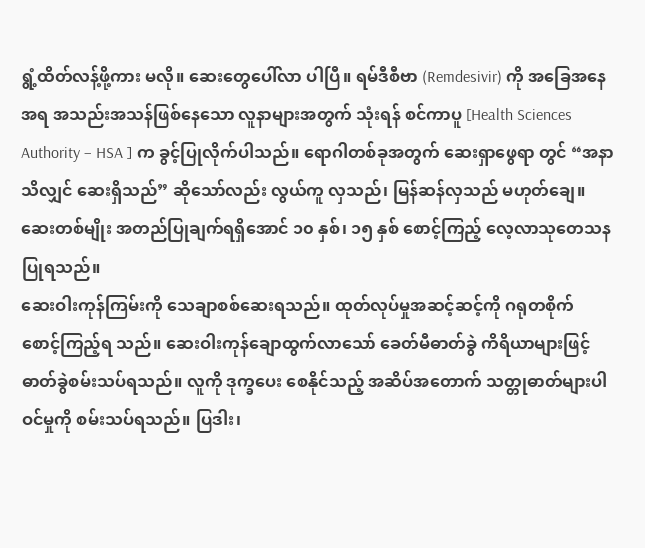ရွံ့ထိတ်လန့်ဖို့ကား မလို။ ဆေးတွေပေါ်လာ ပါပြီ။ ရမ်ဒီစီဗာ (Remdesivir) ကို အခြေအနေအရ အသည်းအသန်ဖြစ်နေသော လူနာများအတွက် သုံးရန် စင်ကာပူ [Health Sciences Authority – HSA ] က ခွင့်ပြုလိုက်ပါသည်။ ရောဂါတစ်ခုအတွက် ဆေးရှာဖွေရာ တွင် “အနာသိလျှင် ဆေးရှိသည်” ဆိုသော်လည်း လွယ်ကူ လှသည်၊ မြန်ဆန်လှသည် မဟုတ်ချေ။ ဆေးတစ်မျိုး အတည်ပြုချက်ရရှိအောင် ၁၀ နှစ်၊ ၁၅ နှစ် စောင့်ကြည့် လေ့လာသုတေသနပြုရသည်။
ဆေးဝါးကုန်ကြမ်းကို သေချာစစ်ဆေးရသည်။ ထုတ်လုပ်မှုအဆင့်ဆင့်ကို ဂရုတစိုက် စောင့်ကြည့်ရ သည်။ ဆေးဝါးကုန်ချောထွက်လာသော် ခေတ်မီဓာတ်ခွဲ ကိရိယာများဖြင့် ဓာတ်ခွဲစမ်းသပ်ရသည်။ လူကို ဒုက္ခပေး စေနိုင်သည့် အဆိပ်အတောက် သတ္တုဓာတ်များပါဝင်မှုကို စမ်းသပ်ရသည်။ ပြဒါး၊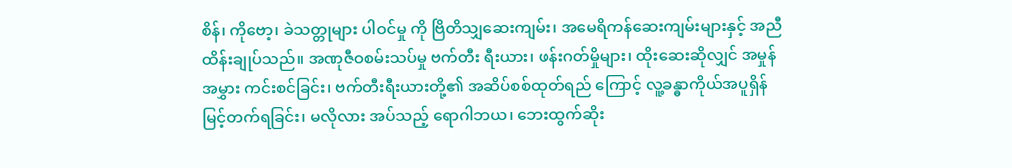စိန်၊ ကိုဗော့၊ ခဲသတ္တုများ ပါဝင်မှု ကို ဗြိတိသျှဆေးကျမ်း၊ အမေရိကန်ဆေးကျမ်းများနှင့် အညီ ထိန်းချုပ်သည်။ အဏုဇီဝစမ်းသပ်မှု ဗက်တီး ရီးယား၊ ဖန်းဂတ်မှိုများ၊ ထိုးဆေးဆိုလျှင် အမှုန်အမွှား ကင်းစင်ခြင်း၊ ဗက်တီးရီးယားတို့၏ အဆိပ်စစ်ထုတ်ရည် ကြောင့် လူ့ခန္ဓာကိုယ်အပူရှိန်မြင့်တက်ရခြင်း၊ မလိုလား အပ်သည့် ရောဂါဘယ၊ ဘေးထွက်ဆိုး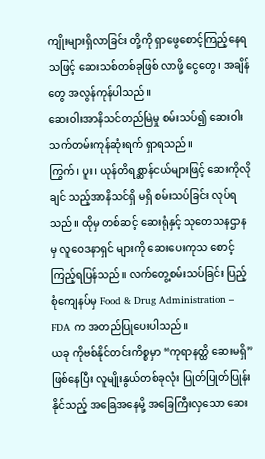ကျိုးများရှိလာခြင်း တို့ကို ရှာဖွေစောင့်ကြည့်နေရသဖြင့် ဆေးသစ်တစ်ခုဖြစ် လာဖို့ ငွေတွေ၊ အချိန်တွေ အလွန်ကုန်ပါသည်။
ဆေးဝါးအာနိသင်တည်မြဲမှု စမ်းသပ်၍ ဆေးဝါး သက်တမ်းကုန်ဆုံးရက် ရှာရသည်။
ကြွက်၊ ပူး၊ ယုန်တိရစ္ဆာန်ငယ်များဖြင့် ဆေးကိုလိုချင် သည့်အာနိသင်ရှိ မရှိ စမ်းသပ်ခြင်း လုပ်ရသည်။ ထိုမှ တစ်ဆင့် ဆေးရုံနှင့် သုတေသနဌာနမှ လူဝေဒနာရှင် များကို ဆေးပေးကုသ စောင့်ကြည့်ရပြန်သည်။ လက်တွေ့စမ်းသပ်ခြင်း ပြည့်စုံကျေနပ်မှ Food & Drug Administration – FDA က အတည်ပြုပေးပါသည်။
ယခု ကိုဗစ်နိုင်တင်းကိစ္စမှာ “ကုရာနတ္ထိ ဆေးမရှိ” ဖြစ်နေပြီး လူမျိုးနွယ်တစ်ခုလုံး ပြုတ်ပြုတ်ပြုန်းနိုင်သည့် အခြေအနေမို့ အခြေကြီးလှသော ဆေး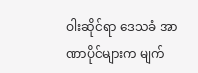ဝါးဆိုင်ရာ ဒေသခံ အာဏာပိုင်များက မျက်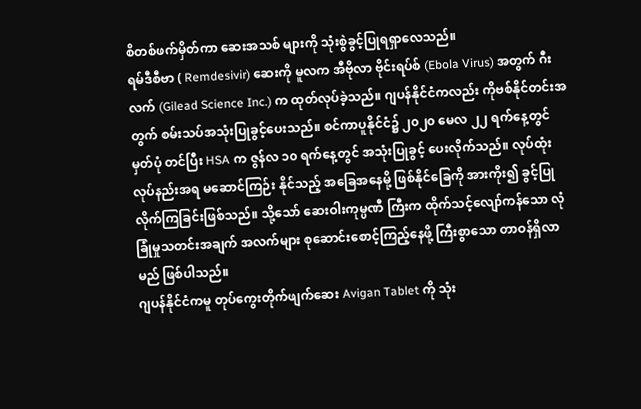စိတစ်ဖက်မှိတ်ကာ ဆေးအသစ် များကို သုံးစွဲခွင့်ပြုရရှာလေသည်။
ရမ်ဒီစီဗာ ( Remdesivir) ဆေးကို မူလက အီဗိုလာ ဗိုင်းရပ်စ် (Ebola Virus) အတွက် ဂီးလက် (Gilead Science Inc.) က ထုတ်လုပ်ခဲ့သည်။ ဂျပန်နိုင်ငံကလည်း ကိုဗစ်နိုင်တင်းအတွက် စမ်းသပ်အသုံးပြုခွင့်ပေးသည်။ စင်ကာပူနိုင်ငံ၌ ၂၀၂၀ မေလ ၂၂ ရက်နေ့တွင် မှတ်ပုံ တင်ပြီး HSA က ဇွန်လ ၁၀ ရက်နေ့တွင် အသုံးပြုခွင့် ပေးလိုက်သည်။ လုပ်ထုံးလုပ်နည်းအရ မဆောင်ကြဉ်း နိုင်သည့် အခြေအနေမို့ ဖြစ်နိုင်ခြေကို အားကိုး၍ ခွင့်ပြုလိုက်ကြခြင်းဖြစ်သည်။ သို့သော် ဆေးဝါးကုမ္ပဏီ ကြီးက ထိုက်သင့်လျော်ကန်သော လုံခြုံမှုသတင်းအချက် အလက်များ စုဆောင်းစောင့်ကြည့်နေဖို့ ကြီးစွာသော တာဝန်ရှိလာမည် ဖြစ်ပါသည်။
ဂျပန်နိုင်ငံကမူ တုပ်ကွေးတိုက်ဖျက်ဆေး Avigan Tablet ကို သုံး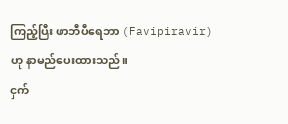ကြည့်ပြီး ဖာဘီပီရေဘာ (Favipiravir) ဟု နာမည်ပေးထားသည်။
ငှက်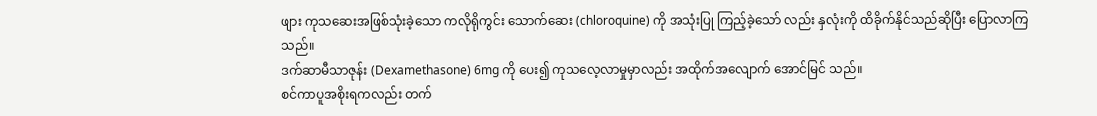ဖျား ကုသဆေးအဖြစ်သုံးခဲ့သော ကလိုရိုကွင်း သောက်ဆေး (chloroquine) ကို အသုံးပြု ကြည့်ခဲ့သော် လည်း နှလုံးကို ထိခိုက်နိုင်သည်ဆိုပြီး ပြောလာကြသည်။
ဒက်ဆာမီသာဇုန်း (Dexamethasone) 6mg ကို ပေး၍ ကုသလေ့လာမှုမှာလည်း အထိုက်အလျောက် အောင်မြင် သည်။
စင်ကာပူအစိုးရကလည်း တက်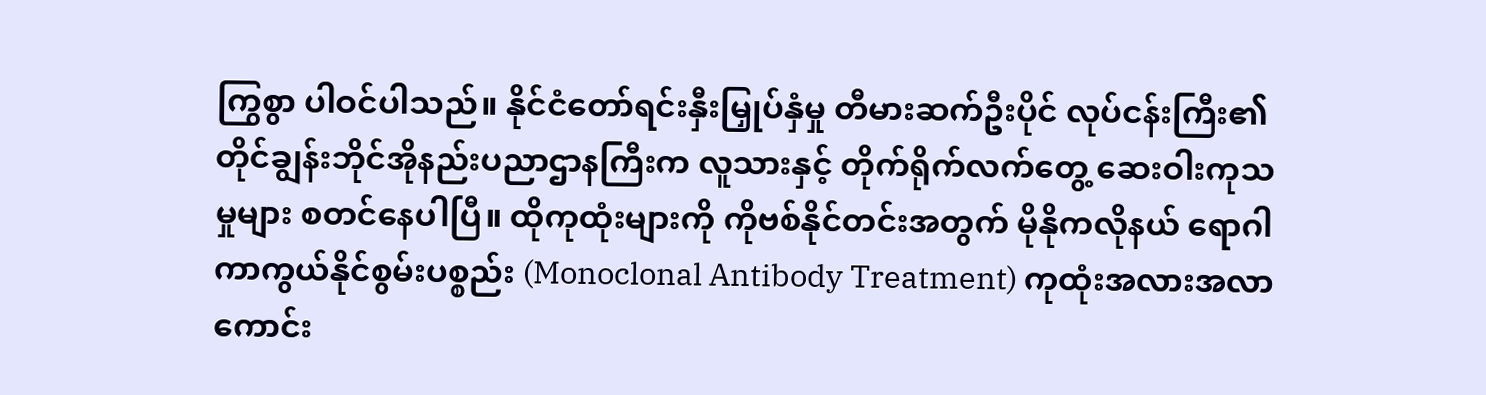ကြွစွာ ပါဝင်ပါသည်။ နိုင်ငံတော်ရင်းနှီးမြှုပ်နှံမှု တီမားဆက်ဦးပိုင် လုပ်ငန်းကြီး၏ တိုင်ချွန်းဘိုင်အိုနည်းပညာဌာနကြီးက လူသားနှင့် တိုက်ရိုက်လက်တွေ့ ဆေးဝါးကုသမှုများ စတင်နေပါပြီ။ ထိုကုထုံးများကို ကိုဗစ်နိုင်တင်းအတွက် မိုနိုကလိုနယ် ရောဂါကာကွယ်နိုင်စွမ်းပစ္စည်း (Monoclonal Antibody Treatment) ကုထုံးအလားအလာကောင်း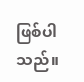ဖြစ်ပါသည်။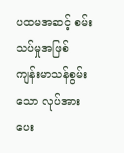ပထမအဆင့် စမ်းသပ်မှုအဖြစ် ကျန်းမာသန်စွမ်းသော လုပ်အားပေး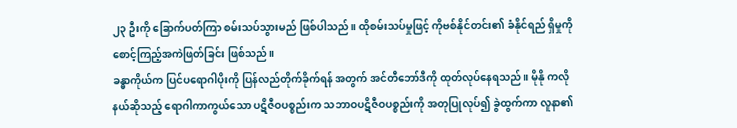၂၃ ဦးကို ခြောက်ပတ်ကြာ စမ်းသပ်သွားမည် ဖြစ်ပါသည်။ ထိုစမ်းသပ်မှုဖြင့် ကိုဗစ်နိုင်တင်း၏ ခံနိုင်ရည် ရှိမှုကို စောင့်ကြည့်အကဲဖြတ်ခြင်း ဖြစ်သည်။
ခန္ဓာကိုယ်က ပြင်ပရောဂါပိုးကို ပြန်လည်တိုက်ခိုက်ရန် အတွက် အင်တီဘော်ဒီကို ထုတ်လုပ်နေရသည်။ မိုနို ကလိုနယ်ဆိုသည့် ရောဂါကာကွယ်သော ပဋိဇီဝပစ္စည်းက သဘာဝပဋိဇီဝပစ္စည်းကို အတုပြုလုပ်၍ ခွဲထွက်ကာ လူနာ၏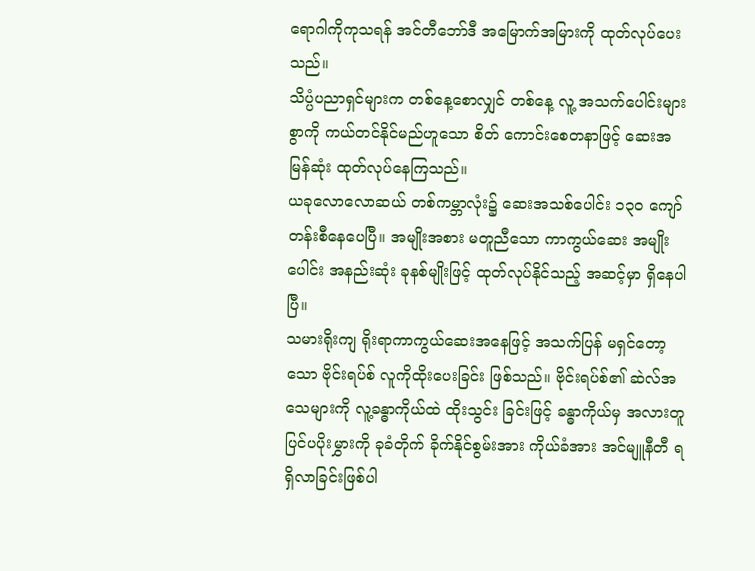ရောဂါကိုကုသရန် အင်တီဘော်ဒီ အမြောက်အမြားကို ထုတ်လုပ်ပေးသည်။
သိပ္ပံပညာရှင်များက တစ်နေ့စောလျှင် တစ်နေ့ လူ့ အသက်ပေါင်းများစွာကို ကယ်တင်နိုင်မည်ဟူသော စိတ် ကောင်းစေတနာဖြင့် ဆေးအမြန်ဆုံး ထုတ်လုပ်နေကြသည်။
ယခုလောလောဆယ် တစ်ကမ္ဘာလုံး၌ ဆေးအသစ်ပေါင်း ၁၃၀ ကျော် တန်းစီနေပေပြီ။ အမျိုးအစား မတူညီသော ကာကွယ်ဆေး အမျိုးပေါင်း အနည်းဆုံး ခုနစ်မျိုးဖြင့် ထုတ်လုပ်နိုင်သည့် အဆင့်မှာ ရှိနေပါပြီ။
သမားရိုးကျ ရိုးရာကာကွယ်ဆေးအနေဖြင့် အသက်ပြန် မရှင်တော့သော ဗိုင်းရပ်စ် လူကိုထိုးပေးခြင်း ဖြစ်သည်။ ဗိုင်းရပ်စ်၏ ဆဲလ်အသေများကို လူ့ခန္ဓာကိုယ်ထဲ ထိုးသွင်း ခြင်းဖြင့် ခန္ဓာကိုယ်မှ အလားတူ ပြင်ပပိုးမွှားကို ခုခံတိုက် ခိုက်နိုင်စွမ်းအား ကိုယ်ခံအား အင်မျူနီတီ ရရှိလာခြင်းဖြစ်ပါ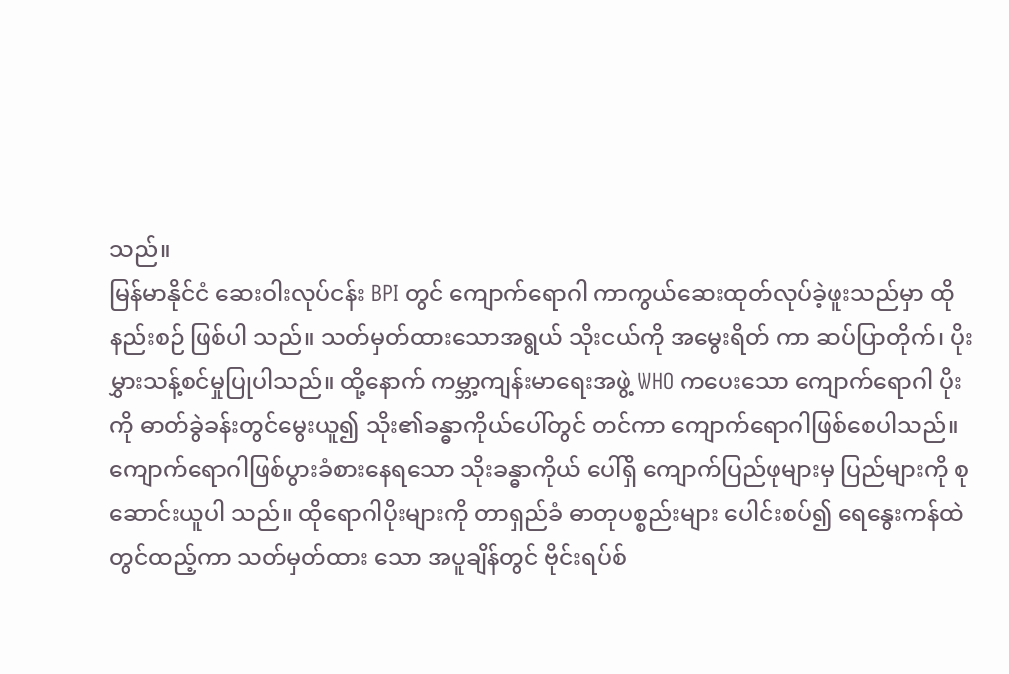သည်။
မြန်မာနိုင်ငံ ဆေးဝါးလုပ်ငန်း BPI တွင် ကျောက်ရောဂါ ကာကွယ်ဆေးထုတ်လုပ်ခဲ့ဖူးသည်မှာ ထိုနည်းစဉ် ဖြစ်ပါ သည်။ သတ်မှတ်ထားသောအရွယ် သိုးငယ်ကို အမွေးရိတ် ကာ ဆပ်ပြာတိုက်၊ ပိုးမွှားသန့်စင်မှုပြုပါသည်။ ထို့နောက် ကမ္ဘာ့ကျန်းမာရေးအဖွဲ့ WHO ကပေးသော ကျောက်ရောဂါ ပိုးကို ဓာတ်ခွဲခန်းတွင်မွေးယူ၍ သိုး၏ခန္ဓာကိုယ်ပေါ်တွင် တင်ကာ ကျောက်ရောဂါဖြစ်စေပါသည်။
ကျောက်ရောဂါဖြစ်ပွားခံစားနေရသော သိုးခန္ဓာကိုယ် ပေါ်ရှိ ကျောက်ပြည်ဖုများမှ ပြည်များကို စုဆောင်းယူပါ သည်။ ထိုရောဂါပိုးများကို တာရှည်ခံ ဓာတုပစ္စည်းများ ပေါင်းစပ်၍ ရေနွေးကန်ထဲတွင်ထည့်ကာ သတ်မှတ်ထား သော အပူချိန်တွင် ဗိုင်းရပ်စ်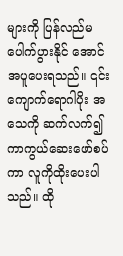များကို ပြန်လည်မပေါက်ပွားနိုင် အောင် အပူပေးရသည်။ ၎င်းကျောက်ရောဂါပိုး အသေကို ဆက်လက်၍ ကာကွယ်ဆေးဖော်စပ်ကာ လူကိုထိုးပေးပါ သည်။ ထို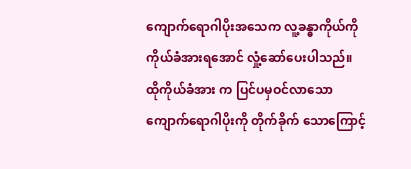ကျောက်ရောဂါပိုးအသေက လူ့ခန္ဓာကိုယ်ကို ကိုယ်ခံအားရအောင် လှုံ့ဆော်ပေးပါသည်။ ထိုကိုယ်ခံအား က ပြင်ပမှဝင်လာသော ကျောက်ရောဂါပိုးကို တိုက်ခိုက် သောကြောင့်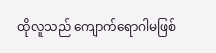ထိုလူသည် ကျောက်ရောဂါမဖြစ်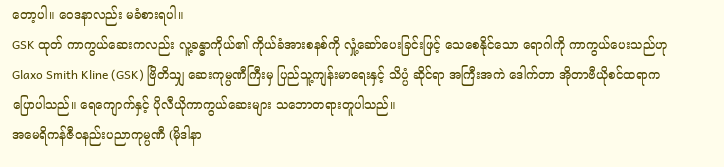တော့ပါ။ ဝေဒနာလည်း မခံစားရပါ။
GSK ထုတ် ကာကွယ်ဆေးကလည်း လူ့ခန္ဓာကိုယ်၏ ကိုယ်ခံအားစနစ်ကို လှုံ့ဆော်ပေးခြင်းဖြင့် သေစေနိုင်သော ရောဂါကို ကာကွယ်ပေးသည်ဟု Glaxo Smith Kline (GSK) ဗြိတိသျှ ဆေးကုမ္ပဏီကြီးမှ ပြည်သူ့ကျန်းမာရေးနှင့် သိပ္ပံ ဆိုင်ရာ အကြီးအကဲ ဒေါက်တာ အိုတာဗီယိုစင်ထရာက ပြောပါသည်။ ရေကျောက်နှင့် ပိုလီယိုကာကွယ်ဆေးများ သဘောတရားတူပါသည်။
အမေရိကန်ဇီဝနည်းပညာကုမ္ပဏီ (မိုဒါနာ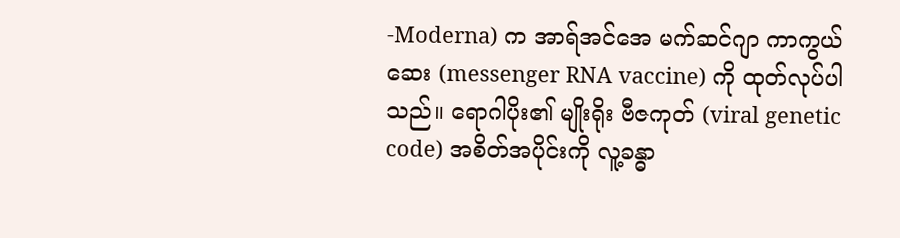-Moderna) က အာရ်အင်အေ မက်ဆင်ဂျာ ကာကွယ်ဆေး (messenger RNA vaccine) ကို ထုတ်လုပ်ပါသည်။ ရောဂါပိုး၏ မျိုးရိုး ဗီဇကုတ် (viral genetic code) အစိတ်အပိုင်းကို လူ့ခန္ဓာ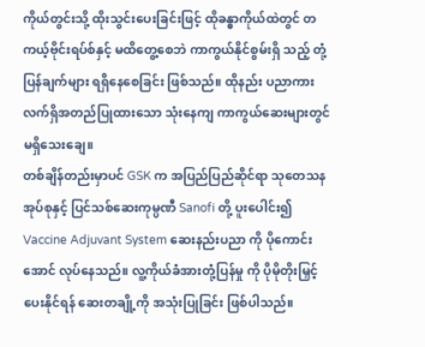ကိုယ်တွင်းသို့ ထိုးသွင်းပေးခြင်းဖြင့် ထိုခန္ဓာကိုယ်ထဲတွင် တကယ့်ဗိုင်းရပ်စ်နှင့် မထိတွေ့စေဘဲ ကာကွယ်နိုင်စွမ်းရှိ သည့် တုံ့ပြန်ချက်များ ရရှိနေစေခြင်း ဖြစ်သည်။ ထိုနည်း ပညာကား လက်ရှိအတည်ပြုထားသော သုံးနေကျ ကာကွယ်ဆေးများတွင် မရှိသေးချေ။
တစ်ချိန်တည်းမှာပင် GSK က အပြည်ပြည်ဆိုင်ရာ သုတေသနအုပ်စုနှင့် ပြင်သစ်ဆေးကုမ္ပဏီ Sanofi တို့ ပူးပေါင်း၍ Vaccine Adjuvant System ဆေးနည်းပညာ ကို ပိုကောင်းအောင် လုပ်နေသည်။ လူ့ကိုယ်ခံအားတုံ့ပြန်မှု ကို ပိုမိုတိုးမြှင့်ပေးနိုင်ရန် ဆေးတချို့ကို အသုံးပြုခြင်း ဖြစ်ပါသည်။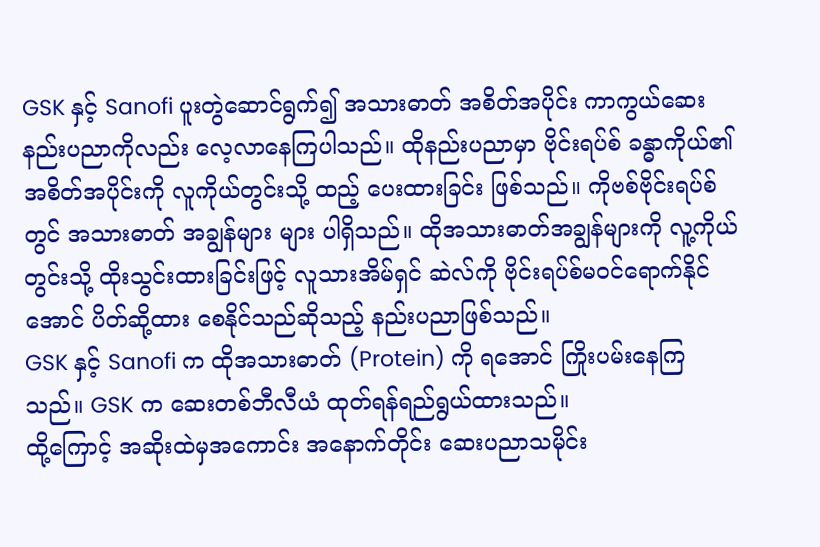GSK နှင့် Sanofi ပူးတွဲဆောင်ရွက်၍ အသားဓာတ် အစိတ်အပိုင်း ကာကွယ်ဆေးနည်းပညာကိုလည်း လေ့လာနေကြပါသည်။ ထိုနည်းပညာမှာ ဗိုင်းရပ်စ် ခန္ဓာကိုယ်၏ အစိတ်အပိုင်းကို လူကိုယ်တွင်းသို့ ထည့် ပေးထားခြင်း ဖြစ်သည်။ ကိုဗစ်ဗိုင်းရပ်စ်တွင် အသားဓာတ် အချွန်များ များ ပါရှိသည်။ ထိုအသားဓာတ်အချွန်များကို လူ့ကိုယ်တွင်းသို့ ထိုးသွင်းထားခြင်းဖြင့် လူသားအိမ်ရှင် ဆဲလ်ကို ဗိုင်းရပ်စ်မဝင်ရောက်နိုင်အောင် ပိတ်ဆို့ထား စေနိုင်သည်ဆိုသည့် နည်းပညာဖြစ်သည်။
GSK နှင့် Sanofi က ထိုအသားဓာတ် (Protein) ကို ရအောင် ကြိုးပမ်းနေကြသည်။ GSK က ဆေးတစ်ဘီလီယံ ထုတ်ရန်ရည်ရွယ်ထားသည်။
ထို့ကြောင့် အဆိုးထဲမှအကောင်း အနောက်တိုင်း ဆေးပညာသမိုင်း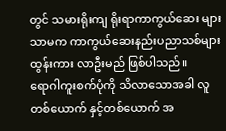တွင် သမားရိုးကျ ရိုးရာကာကွယ်ဆေး များ သာမက ကာကွယ်ဆေးနည်းပညာသစ်များထွန်းကား လာဦးမည် ဖြစ်ပါသည်။
ရောဂါကူးစက်ပုံကို သိလာသောအခါ လူတစ်ယောက် နှင့်တစ်ယောက် အ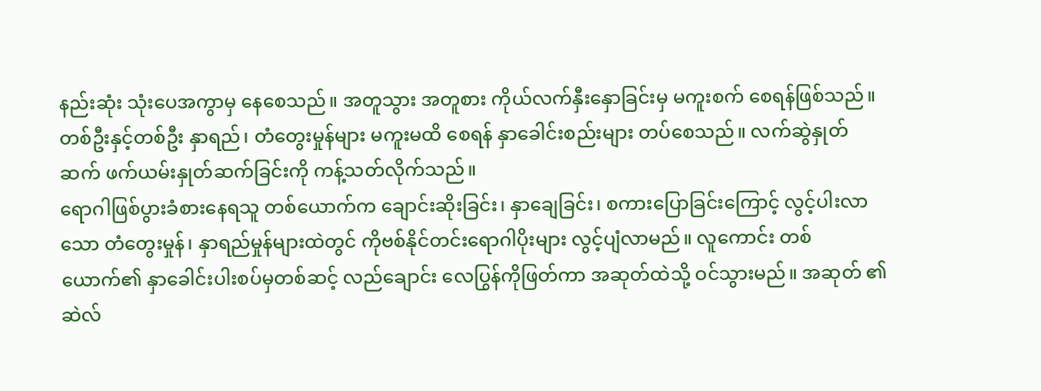နည်းဆုံး သုံးပေအကွာမှ နေစေသည်။ အတူသွား အတူစား ကိုယ်လက်နှီးနှောခြင်းမှ မကူးစက် စေရန်ဖြစ်သည်။
တစ်ဦးနှင့်တစ်ဦး နှာရည်၊ တံတွေးမှုန်များ မကူးမထိ စေရန် နှာခေါင်းစည်းများ တပ်စေသည်။ လက်ဆွဲနှုတ် ဆက် ဖက်ယမ်းနှုတ်ဆက်ခြင်းကို ကန့်သတ်လိုက်သည်။
ရောဂါဖြစ်ပွားခံစားနေရသူ တစ်ယောက်က ချောင်းဆိုးခြင်း၊ နှာချေခြင်း၊ စကားပြောခြင်းကြောင့် လွင့်ပါးလာသော တံတွေးမှုန်၊ နှာရည်မှုန်များထဲတွင် ကိုဗစ်နိုင်တင်းရောဂါပိုးများ လွင့်ပျံလာမည်။ လူကောင်း တစ်ယောက်၏ နှာခေါင်းပါးစပ်မှတစ်ဆင့် လည်ချောင်း လေပြွန်ကိုဖြတ်ကာ အဆုတ်ထဲသို့ ဝင်သွားမည်။ အဆုတ် ၏ ဆဲလ်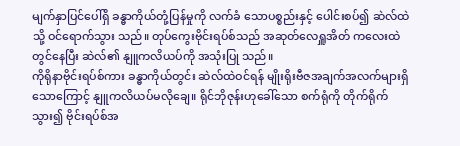မျက်နှာပြင်ပေါ်ရှိ ခန္ဓာကိုယ်တုံ့ပြန်မှုကို လက်ခံ သောပစ္စည်းနှင့် ပေါင်းစပ်၍ ဆဲလ်ထဲသို့ ဝင်ရောက်သွား သည်။ တုပ်ကွေးဗိုင်းရပ်စ်သည် အဆုတ်လေရှူအိတ် ကလေးထဲတွင်နေပြီး ဆဲလ်၏ နျူကလိယပ်ကို အသုံးပြု သည်။
ကိုရိုနာဗိုင်းရပ်စ်ကား ခန္ဓာကိုယ်တွင်း ဆဲလ်ထဲဝင်ရန် မျိုးရိုးဗီဇအချက်အလက်များရှိသောကြောင့် နျူကလိယပ်မလိုချေ။ ရိုင်ဘိုဇုန်းဟုခေါ်သော စက်ရုံကို တိုက်ရိုက်သွား၍ ဗိုင်းရပ်စ်အ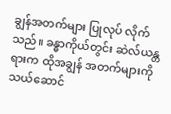ချွန်အတက်များ ပြုလုပ် လိုက်သည်။ ခန္ဓာကိုယ်တွင်း ဆဲလ်ယန္တရားက ထိုအချွန် အတက်များကို သယ်ဆောင်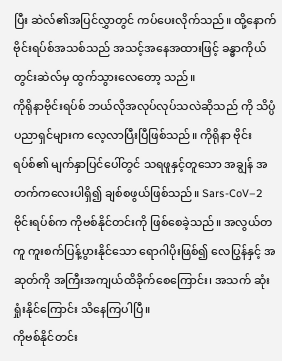ပြီး ဆဲလ်၏အပြင်လွှာတွင် ကပ်ပေးလိုက်သည်။ ထို့နောက် ဗိုင်းရပ်စ်အသစ်သည် အသင့်အနေအထားဖြင့် ခန္ဓာကိုယ်တွင်းဆဲလ်မှ ထွက်သွားလေတော့ သည်။
ကိုရိုနာဗိုင်းရပ်စ် ဘယ်လိုအလုပ်လုပ်သလဲဆိုသည် ကို သိပ္ပံပညာရှင်များက လေ့လာပြီးပြီဖြစ်သည်။ ကိုရိုနာ ဗိုင်းရပ်စ်၏ မျက်နှာပြင်ပေါ်တွင် သရဖူနှင့်တူသော အချွန် အတက်ကလေးပါရှိ၍ ချစ်စဖွယ်ဖြစ်သည်။ Sars-CoV–2 ဗိုင်းရပ်စ်က ကိုဗစ်နိုင်တင်းကို ဖြစ်စေခဲ့သည်။ အလွယ်တကူ ကူးစက်ပြန့်ပွားနိုင်သော ရောဂါပိုးဖြစ်၍ လေပြွန်နှင့် အဆုတ်ကို အကြီးအကျယ်ထိခိုက်စေကြောင်း၊ အသက် ဆုံးရှုံးနိုင်ကြောင်း သိနေကြပါပြီ။
ကိုဗစ်နိုင်တင်း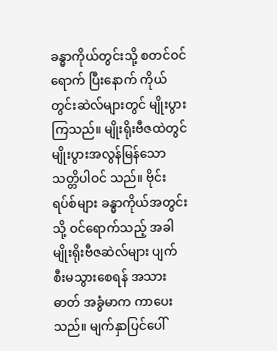ခန္ဓာကိုယ်တွင်းသို့ စတင်ဝင်ရောက် ပြီးနောက် ကိုယ်တွင်းဆဲလ်များတွင် မျိုးပွားကြသည်။ မျိုးရိုးဗီဇထဲတွင် မျိုးပွားအလွန်မြန်သော သတ္တိပါဝင် သည်။ ဗိုင်းရပ်စ်များ ခန္ဓာကိုယ်အတွင်းသို့ ဝင်ရောက်သည့် အခါ မျိုးရိုးဗီဇဆဲလ်များ ပျက်စီးမသွားစေရန် အသားဓာတ် အခွံမာက ကာပေးသည်။ မျက်နှာပြင်ပေါ်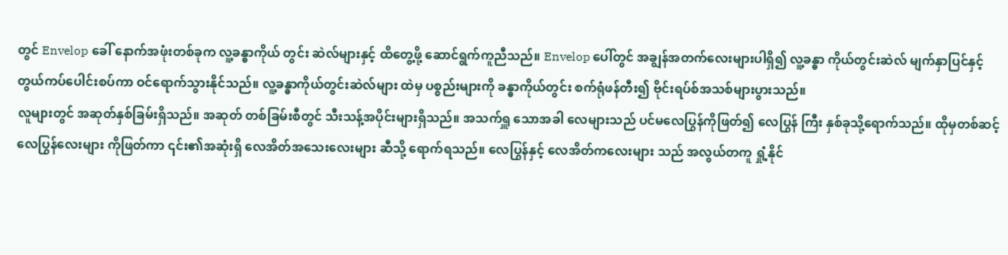တွင် Envelop ခေါ် နောက်အဖုံးတစ်ခုက လူ့ခန္ဓာကိုယ် တွင်း ဆဲလ်များနှင့် ထိတွေ့ဖို့ ဆောင်ရွက်ကူညီသည်။ Envelop ပေါ်တွင် အချွန်အတက်လေးများပါရှိ၍ လူ့ခန္ဓာ ကိုယ်တွင်းဆဲလ် မျက်နှာပြင်နှင့် တွယ်ကပ်ပေါင်းစပ်ကာ ဝင်ရောက်သွားနိုင်သည်။ လူ့ခန္ဓာကိုယ်တွင်းဆဲလ်များ ထဲမှ ပစ္စည်းများကို ခန္ဓာကိုယ်တွင်း စက်ရုံဖန်တီး၍ ဗိုင်းရပ်စ်အသစ်များပွားသည်။
လူများတွင် အဆုတ်နှစ်ခြမ်းရှိသည်။ အဆုတ် တစ်ခြမ်းစီတွင် သီးသန့်အပိုင်းများရှိသည်။ အသက်ရှူ သောအခါ လေများသည် ပင်မလေပြွန်ကိုဖြတ်၍ လေပြွန် ကြီး နှစ်ခုသို့ရောက်သည်။ ထိုမှတစ်ဆင့် လေပြွန်လေးများ ကိုဖြတ်ကာ ၎င်း၏အဆုံးရှိ လေအိတ်အသေးလေးများ ဆီသို့ ရောက်ရသည်။ လေပြွန်နှင့် လေအိတ်ကလေးများ သည် အလွယ်တကူ ရှုံ့နိုင်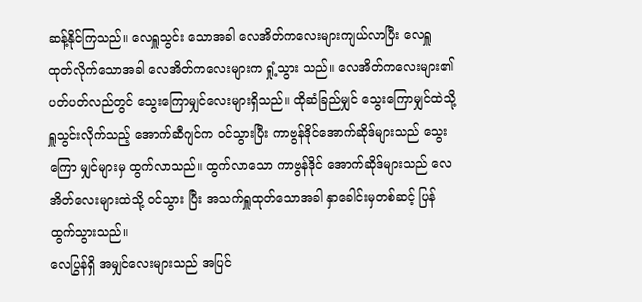ဆန့်နိုင်ကြသည်။ လေရှူသွင်း သောအခါ လေအိတ်ကလေးများကျယ်လာပြီး လေရှူ ထုတ်လိုက်သောအခါ လေအိတ်ကလေးများက ရှုံ့သွား သည်။ လေအိတ်ကလေးများ၏ ပတ်ပတ်လည်တွင် သွေးကြောမျှင်လေးများရှိသည်။ ထိုဆံခြည်မျှင် သွေးကြောမျှင်ထဲသို့ ရှူသွင်းလိုက်သည့် အောက်ဆီဂျင်က ဝင်သွားပြီး ကာဗွန်ဒိုင်အောက်ဆိုဒ်များသည် သွေးကြော မျှင်များမှ ထွက်လာသည်။ ထွက်လာသော ကာဗွန်ဒိုင် အောက်ဆိုဒ်များသည် လေအိတ်လေးများထဲသို့ ဝင်သွား ပြီး အသက်ရှူထုတ်သောအခါ နှာခေါင်းမှတစ်ဆင့် ပြန် ထွက်သွားသည်။
လေပြွန်ရှိ အမျှင်လေးများသည် အပြင်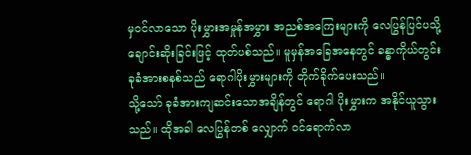မှဝင်လာသော ပိုးမွှားအမှုန်အမွှား အညစ်အကြေးများကို လေပြွန်ပြင်ပသို့ ချောင်းဆိုးခြင်းဖြင့် ထုတ်ပစ်သည်။ မူမှန်အခြေအနေတွင် ခန္ဓာကိုယ်တွင်း ခုခံအားစနစ်သည် ရောဂါပိုးမွှားများကို တိုက်ခိုက်ပေးသည်။
သို့သော် ခုခံအားကျဆင်းသောအချိန်တွင် ရောဂါ ပိုးမွှားက အနိုင်ယူသွားသည်။ ထိုအခါ လေပြွန်တစ် လျှောက် ဝင်ရောက်လာ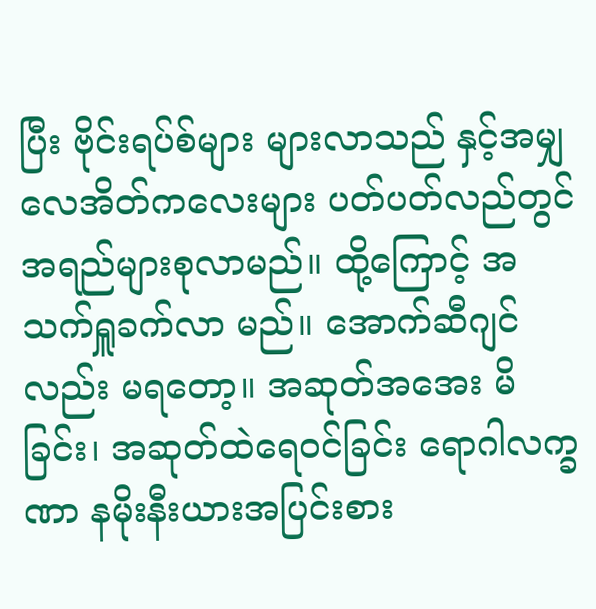ပြီး ဗိုင်းရပ်စ်များ များလာသည် နှင့်အမျှ လေအိတ်ကလေးများ ပတ်ပတ်လည်တွင် အရည်များစုလာမည်။ ထို့ကြောင့် အသက်ရှူခက်လာ မည်။ အောက်ဆီဂျင်လည်း မရတော့။ အဆုတ်အအေး မိခြင်း၊ အဆုတ်ထဲရေဝင်ခြင်း ရောဂါလက္ခဏာ နမိုးနီးယားအပြင်းစား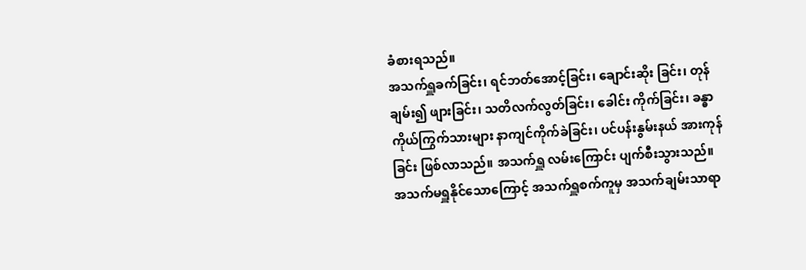ခံစားရသည်။
အသက်ရှူခက်ခြင်း၊ ရင်ဘတ်အောင့်ခြင်း၊ ချောင်းဆိုး ခြင်း၊ တုန်ချမ်း၍ ဖျားခြင်း၊ သတိလက်လွတ်ခြင်း၊ ခေါင်း ကိုက်ခြင်း၊ ခန္ဓာကိုယ်ကြွက်သားများ နာကျင်ကိုက်ခဲခြင်း၊ ပင်ပန်းနွမ်းနယ် အားကုန်ခြင်း ဖြစ်လာသည်။ အသက်ရှူ လမ်းကြောင်း ပျက်စီးသွားသည်။
အသက်မရှူနိုင်သောကြောင့် အသက်ရှူစက်ကူမှ အသက်ချမ်းသာရာ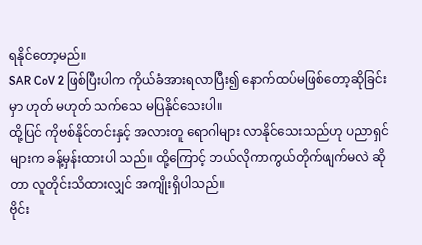ရနိုင်တော့မည်။
SAR CoV 2 ဖြစ်ပြီးပါက ကိုယ်ခံအားရလာပြီး၍ နောက်ထပ်မဖြစ်တော့ဆိုခြင်းမှာ ဟုတ် မဟုတ် သက်သေ မပြနိုင်သေးပါ။
ထို့ပြင် ကိုဗစ်နိုင်တင်းနှင့် အလားတူ ရောဂါများ လာနိုင်သေးသည်ဟု ပညာရှင်များက ခန့်မှန်းထားပါ သည်။ ထို့ကြောင့် ဘယ်လိုကာကွယ်တိုက်ဖျက်မလဲ ဆိုတာ လူတိုင်းသိထားလျှင် အကျိုးရှိပါသည်။
ဗိုင်း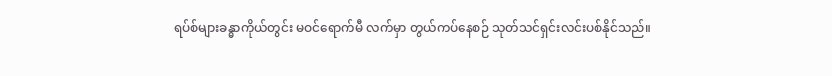ရပ်စ်များခန္ဓာကိုယ်တွင်း မဝင်ရောက်မီ လက်မှာ တွယ်ကပ်နေစဉ် သုတ်သင်ရှင်းလင်းပစ်နိုင်သည်။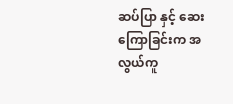ဆပ်ပြာ နှင့် ဆေးကြောခြင်းက အလွယ်ကူ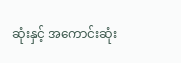ဆုံးနှင့် အကောင်းဆုံး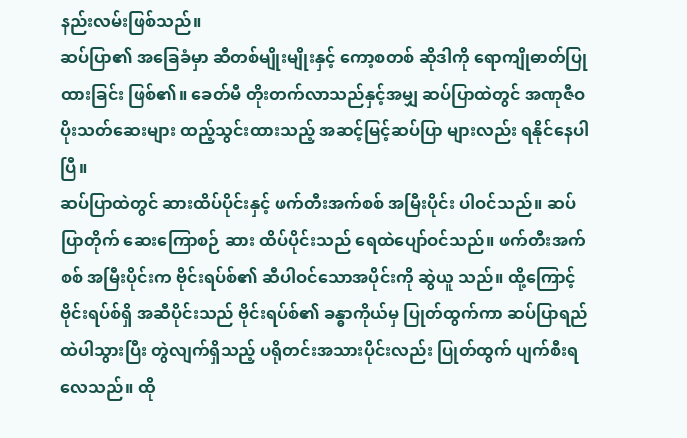နည်းလမ်းဖြစ်သည်။
ဆပ်ပြာ၏ အခြေခံမှာ ဆီတစ်မျိုးမျိုးနှင့် ကော့စတစ် ဆိုဒါကို ရောကျိုဓာတ်ပြုထားခြင်း ဖြစ်၏။ ခေတ်မီ တိုးတက်လာသည်နှင့်အမျှ ဆပ်ပြာထဲတွင် အဏုဇီဝ ပိုးသတ်ဆေးများ ထည့်သွင်းထားသည့် အဆင့်မြင့်ဆပ်ပြာ များလည်း ရနိုင်နေပါပြီ။
ဆပ်ပြာထဲတွင် ဆားထိပ်ပိုင်းနှင့် ဖက်တီးအက်စစ် အမြီးပိုင်း ပါဝင်သည်။ ဆပ်ပြာတိုက် ဆေးကြောစဉ် ဆား ထိပ်ပိုင်းသည် ရေထဲပျော်ဝင်သည်။ ဖက်တီးအက်စစ် အမြီးပိုင်းက ဗိုင်းရပ်စ်၏ ဆီပါဝင်သောအပိုင်းကို ဆွဲယူ သည်။ ထို့ကြောင့် ဗိုင်းရပ်စ်ရှိ အဆီပိုင်းသည် ဗိုင်းရပ်စ်၏ ခန္ဓာကိုယ်မှ ပြုတ်ထွက်ကာ ဆပ်ပြာရည်ထဲပါသွားပြီး တွဲလျက်ရှိသည့် ပရိုတင်းအသားပိုင်းလည်း ပြုတ်ထွက် ပျက်စီးရလေသည်။ ထို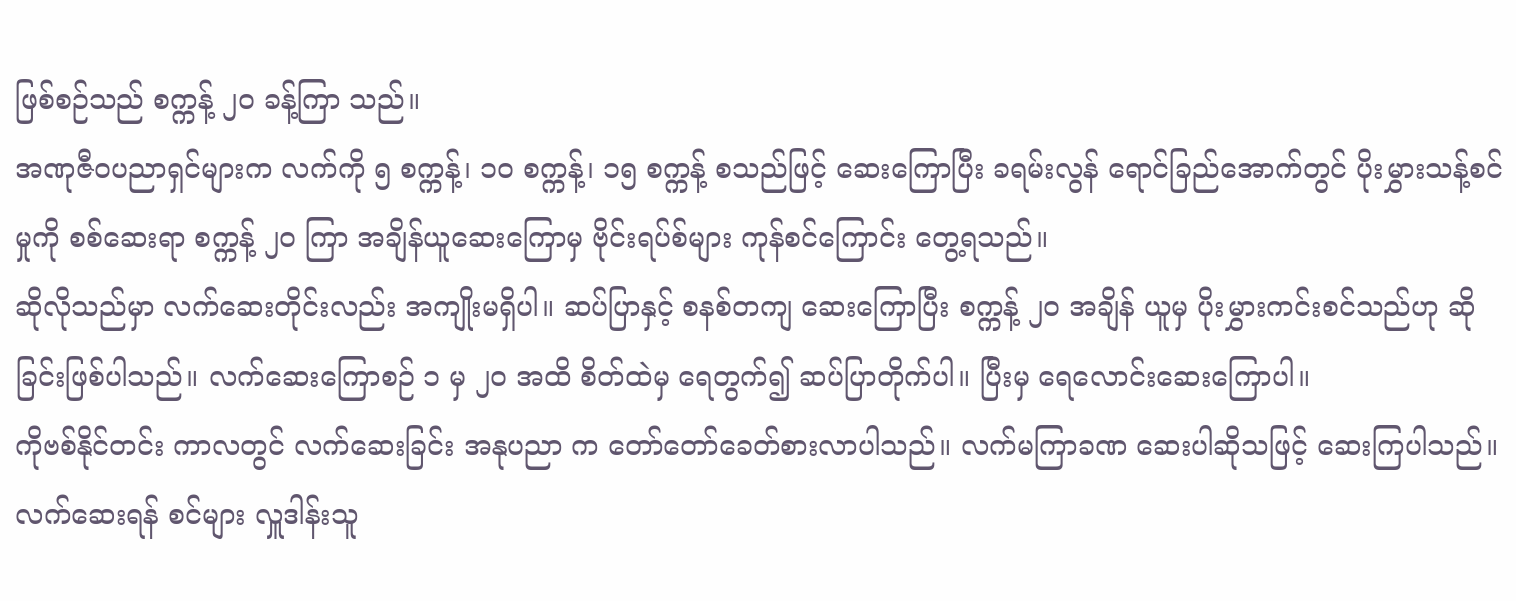ဖြစ်စဉ်သည် စက္ကန့် ၂၀ ခန့်ကြာ သည်။
အဏုဇီဝပညာရှင်များက လက်ကို ၅ စက္ကန့်၊ ၁၀ စက္ကန့်၊ ၁၅ စက္ကန့် စသည်ဖြင့် ဆေးကြောပြီး ခရမ်းလွန် ရောင်ခြည်အောက်တွင် ပိုးမွှားသန့်စင်မှုကို စစ်ဆေးရာ စက္ကန့် ၂၀ ကြာ အချိန်ယူဆေးကြောမှ ဗိုင်းရပ်စ်များ ကုန်စင်ကြောင်း တွေ့ရသည်။
ဆိုလိုသည်မှာ လက်ဆေးတိုင်းလည်း အကျိုးမရှိပါ။ ဆပ်ပြာနှင့် စနစ်တကျ ဆေးကြောပြီး စက္ကန့် ၂၀ အချိန် ယူမှ ပိုးမွှားကင်းစင်သည်ဟု ဆိုခြင်းဖြစ်ပါသည်။ လက်ဆေးကြောစဉ် ၁ မှ ၂၀ အထိ စိတ်ထဲမှ ရေတွက်၍ ဆပ်ပြာတိုက်ပါ။ ပြီးမှ ရေလောင်းဆေးကြောပါ။
ကိုဗစ်နိုင်တင်း ကာလတွင် လက်ဆေးခြင်း အနုပညာ က တော်တော်ခေတ်စားလာပါသည်။ လက်မကြာခဏ ဆေးပါဆိုသဖြင့် ဆေးကြပါသည်။ လက်ဆေးရန် စင်များ လှူဒါန်းသူ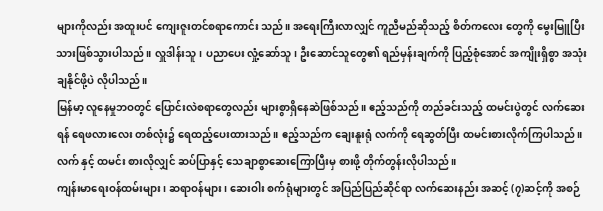များကိုလည်း အထူးပင် ကျေးဇူးတင်စရာကောင်း သည်။ အရေးကြီးလာလျှင် ကူညီမည်ဆိုသည့် စိတ်ကလေး တွေကို မွေးမြူပြီးသားဖြစ်သွားပါသည်။ လှူဒါန်းသူ၊ ပညာပေး လှုံ့ဆော်သူ၊ ဦးဆောင်သူတွေ၏ ရည်မှန်းချက်ကို ပြည့်စုံအောင် အကျိုးရှိစွာ အသုံးချနိုင်ဖို့ပဲ လိုပါသည်။
မြန်မာ့ လူနေမှုဘဝတွင် ပြောင်းလဲစရာတွေလည်း များစွာရှိနေဆဲဖြစ်သည်။ ဧည့်သည်ကို တည်ခင်းသည့် ထမင်းပွဲတွင် လက်ဆေးရန် ရေဖလားလေး တစ်လုံး၌ ရေထည့်ပေးထားသည်။ ဧည့်သည်က ချေးနူးရုံ လက်ကို ရေဆွတ်ပြီး ထမင်းစားလိုက်ကြပါသည်။ လက် နှင့် ထမင်း စားလိုလျှင် ဆပ်ပြာနှင့် သေချာစွာဆေးကြောပြီးမှ စားဖို့ တိုက်တွန်းလိုပါသည်။
ကျန်းမာရေးဝန်ထမ်းများ၊ ဆရာဝန်များ၊ ဆေးဝါး စက်ရုံများတွင် အပြည်ပြည်ဆိုင်ရာ လက်ဆေးနည်း အဆင့် (၇)ဆင့်ကို အစဉ်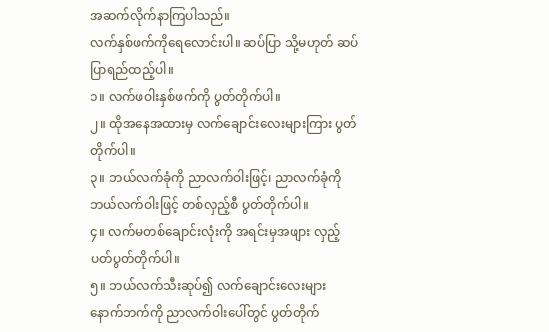အဆက်လိုက်နာကြပါသည်။
လက်နှစ်ဖက်ကိုရေလောင်းပါ။ ဆပ်ပြာ သို့မဟုတ် ဆပ်ပြာရည်ထည့်ပါ။
၁။ လက်ဖဝါးနှစ်ဖက်ကို ပွတ်တိုက်ပါ။
၂။ ထိုအနေအထားမှ လက်ချောင်းလေးများကြား ပွတ်တိုက်ပါ။
၃။ ဘယ်လက်ခုံကို ညာလက်ဝါးဖြင့်၊ ညာလက်ခုံကို ဘယ်လက်ဝါးဖြင့် တစ်လှည့်စီ ပွတ်တိုက်ပါ။
၄။ လက်မတစ်ချောင်းလုံးကို အရင်းမှအဖျား လှည့်ပတ်ပွတ်တိုက်ပါ။
၅။ ဘယ်လက်သီးဆုပ်၍ လက်ချောင်းလေးများ နောက်ဘက်ကို ညာလက်ဝါးပေါ်တွင် ပွတ်တိုက်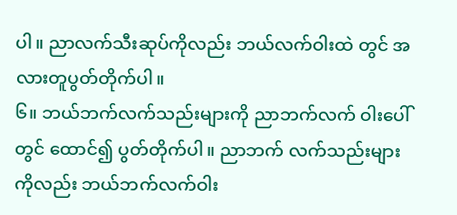ပါ။ ညာလက်သီးဆုပ်ကိုလည်း ဘယ်လက်ဝါးထဲ တွင် အလားတူပွတ်တိုက်ပါ။
၆။ ဘယ်ဘက်လက်သည်းများကို ညာဘက်လက် ဝါးပေါ်တွင် ထောင်၍ ပွတ်တိုက်ပါ။ ညာဘက် လက်သည်းများကိုလည်း ဘယ်ဘက်လက်ဝါး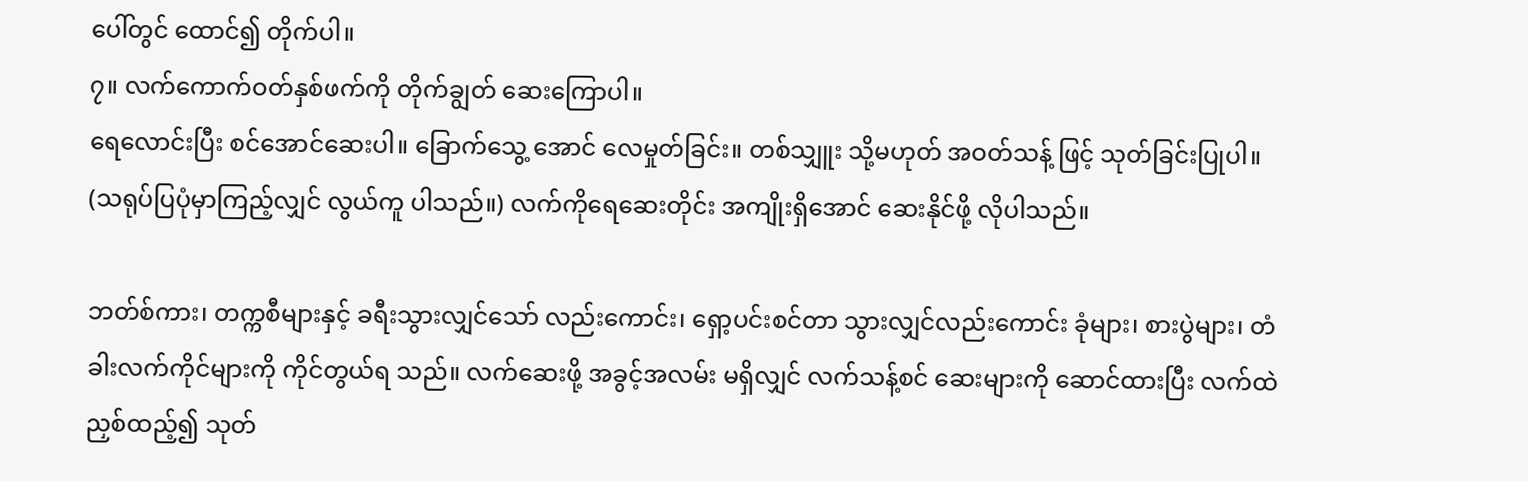ပေါ်တွင် ထောင်၍ တိုက်ပါ။
၇။ လက်ကောက်ဝတ်နှစ်ဖက်ကို တိုက်ချွတ် ဆေးကြောပါ။
ရေလောင်းပြီး စင်အောင်ဆေးပါ။ ခြောက်သွေ့ အောင် လေမှုတ်ခြင်း။ တစ်သျှူး သို့မဟုတ် အဝတ်သန့် ဖြင့် သုတ်ခြင်းပြုပါ။ (သရုပ်ပြပုံမှာကြည့်လျှင် လွယ်ကူ ပါသည်။) လက်ကိုရေဆေးတိုင်း အကျိုးရှိအောင် ဆေးနိုင်ဖို့ လိုပါသည်။

ဘတ်စ်ကား၊ တက္ကစီများနှင့် ခရီးသွားလျှင်သော် လည်းကောင်း၊ ရှော့ပင်းစင်တာ သွားလျှင်လည်းကောင်း ခုံများ၊ စားပွဲများ၊ တံခါးလက်ကိုင်များကို ကိုင်တွယ်ရ သည်။ လက်ဆေးဖို့ အခွင့်အလမ်း မရှိလျှင် လက်သန့်စင် ဆေးများကို ဆောင်ထားပြီး လက်ထဲညှစ်ထည့်၍ သုတ်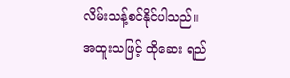လိမ်းသန့်စင်နိုင်ပါသည်။ အထူးသဖြင့် ထိုဆေး ရည်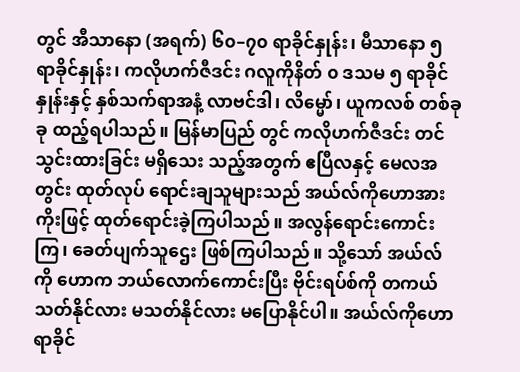တွင် အီသာနော (အရက်) ၆၀–၇၀ ရာခိုင်နှုန်း၊ မီသာနော ၅ ရာခိုင်နှုန်း၊ ကလိုဟက်ဇီဒင်း ဂလူကိုနိတ် ၀ ဒသမ ၅ ရာခိုင်နှုန်းနှင့် နှစ်သက်ရာအနံ့ လာဗင်ဒါ၊ လိမ္မော်၊ ယူကလစ် တစ်ခုခု ထည့်ရပါသည်။ မြန်မာပြည် တွင် ကလိုဟက်ဇီဒင်း တင်သွင်းထားခြင်း မရှိသေး သည့်အတွက် ဧပြီလနှင့် မေလအတွင်း ထုတ်လုပ် ရောင်းချသူများသည် အယ်လ်ကိုဟောအားကိုးဖြင့် ထုတ်ရောင်းခဲ့ကြပါသည်။ အလွန်ရောင်းကောင်းကြ၊ ခေတ်ပျက်သူဌေး ဖြစ်ကြပါသည်။ သို့သော် အယ်လ်ကို ဟောက ဘယ်လောက်ကောင်းပြီး ဗိုင်းရပ်စ်ကို တကယ်သတ်နိုင်လား မသတ်နိုင်လား မပြောနိုင်ပါ။ အယ်လ်ကိုဟော ရာခိုင်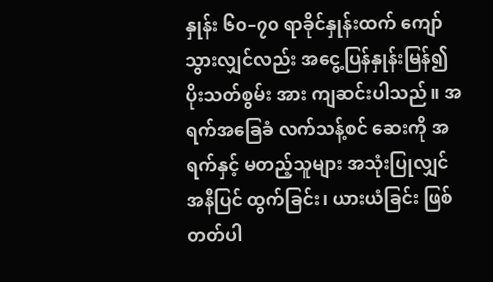နှုန်း ၆၀–၇၀ ရာခိုင်နှုန်းထက် ကျော်သွားလျှင်လည်း အငွေ့ပြန်နှုန်းမြန်၍ ပိုးသတ်စွမ်း အား ကျဆင်းပါသည်။ အရက်အခြေခံ လက်သန့်စင် ဆေးကို အရက်နှင့် မတည့်သူများ အသုံးပြုလျှင် အနီပြင် ထွက်ခြင်း၊ ယားယံခြင်း ဖြစ်တတ်ပါ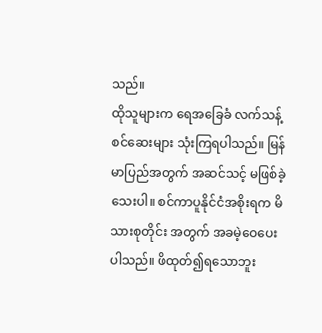သည်။
ထိုသူများက ရေအခြေခံ လက်သန့်စင်ဆေးများ သုံးကြရပါသည်။ မြန်မာပြည်အတွက် အဆင်သင့် မဖြစ်ခဲ့သေးပါ။ စင်ကာပူနိုင်ငံအစိုးရက မိသားစုတိုင်း အတွက် အခမဲ့ဝေပေးပါသည်။ ဖိထုတ်၍ရသောဘူး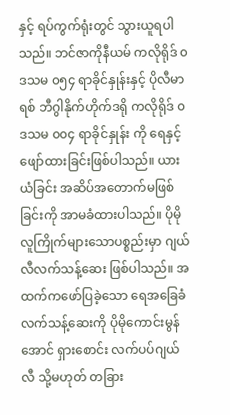နှင့် ရပ်ကွက်ရုံးတွင် သွားယူရပါသည်။ ဘင်ဇာကိုနီယမ် ကလိုရိုဒ် ၀ ဒသမ ၀၅၄ ရာခိုင်နှုန်းနှင့် ပိုလီမာရစ် ဘီဂွါနိုက်ဟိုက်ဒရို ကလိုရိုဒ် ၀ ဒသမ ၀၀၄ ရာခိုင်နှုန်း ကို ရေနှင့်ဖျော်ထားခြင်းဖြစ်ပါသည်။ ယားယံခြင်း အဆိပ်အတောက်မဖြစ်ခြင်းကို အာမခံထားပါသည်။ ပိုမိုလူကြိုက်များသောပစ္စည်းမှာ ဂျယ်လီလက်သန့်ဆေး ဖြစ်ပါသည်။ အထက်ကဖော်ပြခဲ့သော ရေအခြေခံ လက်သန့်ဆေးကို ပိုမိုကောင်းမွန် အောင် ရှားစောင်း လက်ပပ်ဂျယ်လီ သို့မဟုတ် တခြား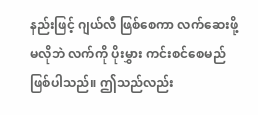နည်းဖြင့် ဂျယ်လီ ဖြစ်စေကာ လက်ဆေးဖို့မလိုဘဲ လက်ကို ပိုးမွှား ကင်းစင်စေမည်ဖြစ်ပါသည်။ ဤသည်လည်း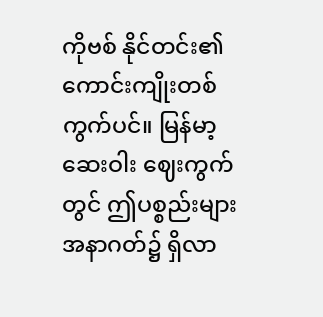ကိုဗစ် နိုင်တင်း၏ ကောင်းကျိုးတစ်ကွက်ပင်။ မြန်မာ့ဆေးဝါး ဈေးကွက်တွင် ဤပစ္စည်းများ အနာဂတ်၌ ရှိလာ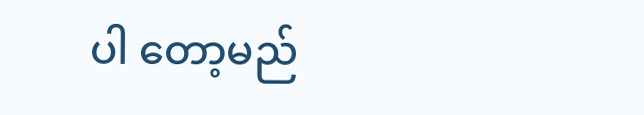ပါ တော့မည်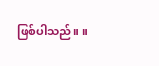ဖြစ်ပါသည်။ ။